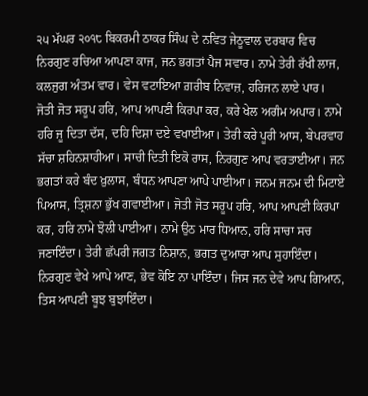੨੫ ਮੱਘਰ ੨੦੧੮ ਬਿਕਰਮੀ ਠਾਕਰ ਸਿੰਘ ਦੇ ਨਵਿਤ ਜੇਠੂਵਾਲ ਦਰਬਾਰ ਵਿਚ
ਨਿਰਗੁਣ ਰਚਿਆ ਆਪਣਾ ਕਾਜ, ਜਨ ਭਗਤਾਂ ਪੈਜ ਸਵਾਰ। ਨਾਮੇ ਤੇਰੀ ਰੱਖੀ ਲਾਜ, ਕਲਜੁਗ ਅੰਤਮ ਵਾਰ। ਵੇਸ ਵਟਾਇਆ ਗ਼ਰੀਬ ਨਿਵਾਜ਼, ਹਰਿਜਨ ਲਾਏ ਪਾਰ। ਜੋਤੀ ਜੋਤ ਸਰੂਪ ਹਰਿ, ਆਪ ਆਪਣੀ ਕਿਰਪਾ ਕਰ, ਕਰੇ ਖੇਲ ਅਗੰਮ ਅਪਾਰ। ਨਾਮੇ ਹਰਿ ਜੂ ਦਿਤਾ ਦੱਸ, ਦਹਿ ਦਿਸ਼ਾ ਦਏ ਵਖਾਈਆ। ਤੇਰੀ ਕਰੇ ਪੂਰੀ ਆਸ, ਬੇਪਰਵਾਹ ਸੱਚਾ ਸ਼ਹਿਨਸ਼ਾਹੀਆ। ਸਾਚੀ ਦਿਤੀ ਇਕੋ ਰਾਸ, ਨਿਰਗੁਣ ਆਪ ਵਰਤਾਈਆ। ਜਨ ਭਗਤਾਂ ਕਰੇ ਬੰਦ ਖ਼ੁਲਾਸ, ਬੰਧਨ ਆਪਣਾ ਆਪੇ ਪਾਈਆ। ਜਨਮ ਜਨਮ ਦੀ ਮਿਟਾਏ ਪਿਆਸ, ਤ੍ਰਿਸ਼ਨਾ ਭੁੱਖ ਗਵਾਈਆ। ਜੋਤੀ ਜੋਤ ਸਰੂਪ ਹਰਿ, ਆਪ ਆਪਣੀ ਕਿਰਪਾ ਕਰ, ਹਰਿ ਨਾਮੇ ਝੋਲੀ ਪਾਈਆ। ਨਾਮੇ ਉਠ ਮਾਰ ਧਿਆਨ, ਹਰਿ ਸਾਚਾ ਸਚ ਜਣਾਇੰਦਾ। ਤੇਰੀ ਛੱਪਰੀ ਜਗਤ ਨਿਸ਼ਾਨ, ਭਗਤ ਦੁਆਰਾ ਆਪ ਸੁਹਾਇੰਦਾ। ਨਿਰਗੁਣ ਵੇਖੇ ਆਪੇ ਆਣ, ਭੇਵ ਕੋਇ ਨਾ ਪਾਇੰਦਾ। ਜਿਸ ਜਨ ਦੇਵੇ ਆਪ ਗਿਆਨ, ਤਿਸ ਆਪਣੀ ਬੂਝ ਬੁਝਾਇੰਦਾ।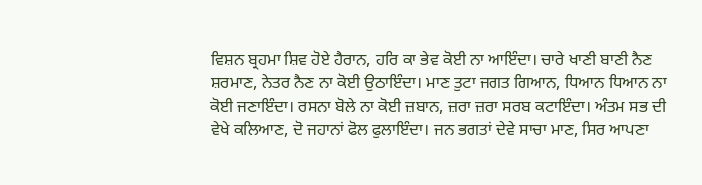ਵਿਸ਼ਨ ਬ੍ਰਹਮਾ ਸ਼ਿਵ ਹੋਏ ਹੈਰਾਨ, ਹਰਿ ਕਾ ਭੇਵ ਕੋਈ ਨਾ ਆਇੰਦਾ। ਚਾਰੇ ਖਾਣੀ ਬਾਣੀ ਨੈਣ ਸ਼ਰਮਾਣ, ਨੇਤਰ ਨੈਣ ਨਾ ਕੋਈ ਉਠਾਇੰਦਾ। ਮਾਣ ਤੁਟਾ ਜਗਤ ਗਿਆਨ, ਧਿਆਨ ਧਿਆਨ ਨਾ ਕੋਈ ਜਣਾਇੰਦਾ। ਰਸਨਾ ਬੋਲੇ ਨਾ ਕੋਈ ਜ਼ਬਾਨ, ਜ਼ਰਾ ਜ਼ਰਾ ਸਰਬ ਕਟਾਇੰਦਾ। ਅੰਤਮ ਸਭ ਦੀ ਵੇਖੇ ਕਲਿਆਣ, ਦੋ ਜਹਾਨਾਂ ਫੋਲ ਫੁਲਾਇੰਦਾ। ਜਨ ਭਗਤਾਂ ਦੇਵੇ ਸਾਚਾ ਮਾਣ, ਸਿਰ ਆਪਣਾ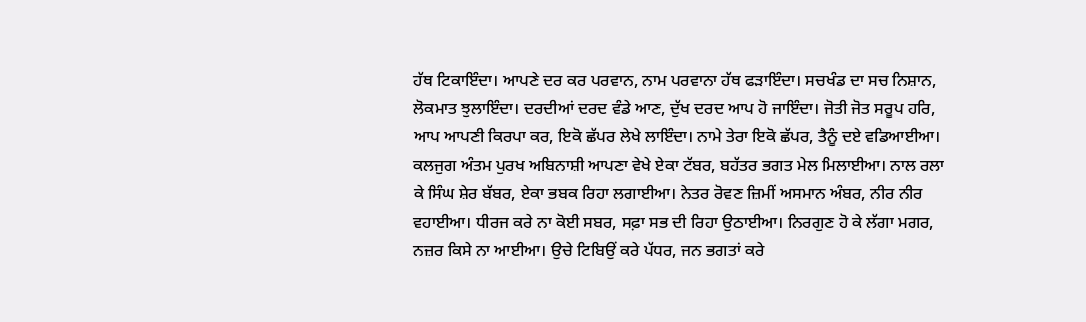ਹੱਥ ਟਿਕਾਇੰਦਾ। ਆਪਣੇ ਦਰ ਕਰ ਪਰਵਾਨ, ਨਾਮ ਪਰਵਾਨਾ ਹੱਥ ਫੜਾਇੰਦਾ। ਸਚਖੰਡ ਦਾ ਸਚ ਨਿਸ਼ਾਨ, ਲੋਕਮਾਤ ਝੁਲਾਇੰਦਾ। ਦਰਦੀਆਂ ਦਰਦ ਵੰਡੇ ਆਣ, ਦੁੱਖ ਦਰਦ ਆਪ ਹੋ ਜਾਇੰਦਾ। ਜੋਤੀ ਜੋਤ ਸਰੂਪ ਹਰਿ, ਆਪ ਆਪਣੀ ਕਿਰਪਾ ਕਰ, ਇਕੋ ਛੱਪਰ ਲੇਖੇ ਲਾਇੰਦਾ। ਨਾਮੇ ਤੇਰਾ ਇਕੋ ਛੱਪਰ, ਤੈਨੂੰ ਦਏ ਵਡਿਆਈਆ। ਕਲਜੁਗ ਅੰਤਮ ਪੁਰਖ ਅਬਿਨਾਸ਼ੀ ਆਪਣਾ ਵੇਖੇ ਏਕਾ ਟੱਬਰ, ਬਹੱਤਰ ਭਗਤ ਮੇਲ ਮਿਲਾਈਆ। ਨਾਲ ਰਲਾ ਕੇ ਸਿੰਘ ਸ਼ੇਰ ਬੱਬਰ, ਏਕਾ ਭਬਕ ਰਿਹਾ ਲਗਾਈਆ। ਨੇਤਰ ਰੋਵਣ ਜ਼ਿਮੀਂ ਅਸਮਾਨ ਅੰਬਰ, ਨੀਰ ਨੀਰ ਵਹਾਈਆ। ਧੀਰਜ ਕਰੇ ਨਾ ਕੋਈ ਸਬਰ, ਸਫ਼ਾ ਸਭ ਦੀ ਰਿਹਾ ਉਠਾਈਆ। ਨਿਰਗੁਣ ਹੋ ਕੇ ਲੱਗਾ ਮਗਰ, ਨਜ਼ਰ ਕਿਸੇ ਨਾ ਆਈਆ। ਉਚੇ ਟਿਬਿਉਂ ਕਰੇ ਪੱਧਰ, ਜਨ ਭਗਤਾਂ ਕਰੇ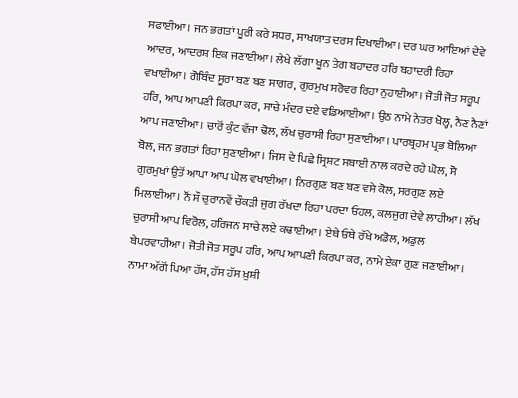ਸਫਾਈਆ। ਜਨ ਭਗਤਾਂ ਪੂਰੀ ਕਰੇ ਸਧਰ, ਸਾਖਯਾਤ ਦਰਸ ਦਿਖਾਈਆ। ਦਰ ਘਰ ਆਇਆਂ ਦੇਵੇ ਆਦਰ, ਆਦਰਸ਼ ਇਕ ਜਣਾਈਆ। ਲੇਖੇ ਲੱਗਾ ਖੂਨ ਤੇਗ ਬਹਾਦਰ ਹਰਿ ਬਹਾਦਰੀ ਰਿਹਾ ਵਖਾਈਆ। ਗੋਬਿੰਦ ਸੂਰਾ ਬਣ ਬਣ ਸਾਗਰ, ਗੁਰਮੁਖ ਸਰੋਵਰ ਰਿਹਾ ਨੁਹਾਈਆ। ਜੋਤੀ ਜੋਤ ਸਰੂਪ ਹਰਿ, ਆਪ ਆਪਣੀ ਕਿਰਪਾ ਕਰ, ਸਾਚੇ ਮੰਦਰ ਦਏ ਵਡਿਆਈਆ। ਉਠ ਨਾਮੇ ਨੇਤਰ ਖੋਲ੍ਹ, ਨੈਣ ਨੈਣਾਂ ਆਪ ਜਣਾਈਆ। ਚਾਰੋਂ ਕੁੰਟ ਵੱਜਾ ਢੋਲ, ਲੱਖ ਚੁਰਾਸੀ ਰਿਹਾ ਸੁਣਾਈਆ। ਪਾਰਬ੍ਰਹਮ ਪ੍ਰਭ ਬੋਲਿਆ ਬੋਲ, ਜਨ ਭਗਤਾਂ ਰਿਹਾ ਸੁਣਾਈਆ। ਜਿਸ ਦੇ ਪਿਛੇ ਸ੍ਰਿਸ਼ਟ ਸਬਾਈ ਨਾਲ ਕਰਦੇ ਰਹੇ ਘੋਲ, ਸੋ ਗੁਰਮੁਖਾਂ ਉਤੋਂ ਆਪਾ ਆਪ ਘੋਲ ਵਖਾਈਆ। ਨਿਰਗੁਣ ਬਣ ਬਣ ਵਸੇ ਕੋਲ, ਸਰਗੁਣ ਲਏ ਮਿਲਾਈਆ। ਨੌਂ ਸੌ ਚੁਰਾਨਵੇਂ ਚੌਕੜੀ ਜੁਗ ਰੱਖਦਾ ਰਿਹਾ ਪਰਦਾ ਓਹਲ, ਕਲਜੁਗ ਦੇਵੇ ਲਾਹੀਆ। ਲੱਖ ਚੁਰਾਸੀ ਆਪ ਵਿਰੋਲ, ਹਰਿਜਨ ਸਾਚੇ ਲਏ ਕਢਾਈਆ। ਏਥੇ ਓਥੇ ਰੱਖੇ ਅਡੋਲ, ਅਡੁਲ ਬੇਪਰਵਾਹੀਆ। ਜੋਤੀ ਜੋਤ ਸਰੂਪ ਹਰਿ, ਆਪ ਆਪਣੀ ਕਿਰਪਾ ਕਰ, ਨਾਮੇ ਏਕਾ ਗੁਣ ਜਣਾਈਆ। ਨਾਮਾ ਅੱਗੋਂ ਪਿਆ ਹੱਸ, ਹੱਸ ਹੱਸ ਖ਼ੁਸ਼ੀ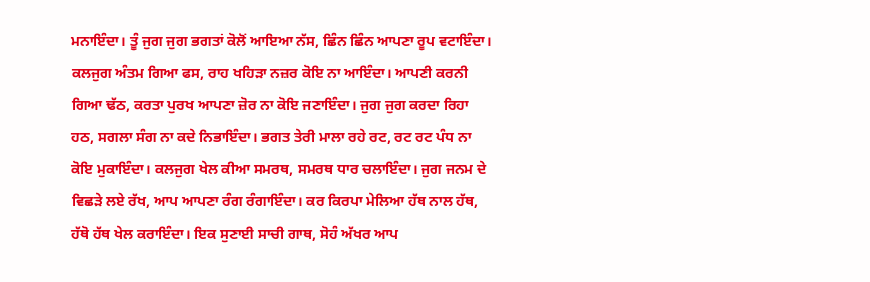ਮਨਾਇੰਦਾ। ਤੂੰ ਜੁਗ ਜੁਗ ਭਗਤਾਂ ਕੋਲੋਂ ਆਇਆ ਨੱਸ, ਛਿੰਨ ਛਿੰਨ ਆਪਣਾ ਰੂਪ ਵਟਾਇੰਦਾ। ਕਲਜੁਗ ਅੰਤਮ ਗਿਆ ਫਸ, ਰਾਹ ਖਹਿੜਾ ਨਜ਼ਰ ਕੋਇ ਨਾ ਆਇੰਦਾ। ਆਪਣੀ ਕਰਨੀ ਗਿਆ ਢੱਠ, ਕਰਤਾ ਪੁਰਖ ਆਪਣਾ ਜ਼ੋਰ ਨਾ ਕੋਇ ਜਣਾਇੰਦਾ। ਜੁਗ ਜੁਗ ਕਰਦਾ ਰਿਹਾ ਹਠ, ਸਗਲਾ ਸੰਗ ਨਾ ਕਦੇ ਨਿਭਾਇੰਦਾ। ਭਗਤ ਤੇਰੀ ਮਾਲਾ ਰਹੇ ਰਟ, ਰਟ ਰਟ ਪੰਧ ਨਾ ਕੋਇ ਮੁਕਾਇੰਦਾ। ਕਲਜੁਗ ਖੇਲ ਕੀਆ ਸਮਰਥ, ਸਮਰਥ ਧਾਰ ਚਲਾਇੰਦਾ। ਜੁਗ ਜਨਮ ਦੇ ਵਿਛੜੇ ਲਏ ਰੱਖ, ਆਪ ਆਪਣਾ ਰੰਗ ਰੰਗਾਇੰਦਾ। ਕਰ ਕਿਰਪਾ ਮੇਲਿਆ ਹੱਥ ਨਾਲ ਹੱਥ, ਹੱਥੋ ਹੱਥ ਖੇਲ ਕਰਾਇੰਦਾ। ਇਕ ਸੁਣਾਈ ਸਾਚੀ ਗਾਥ, ਸੋਹੰ ਅੱਖਰ ਆਪ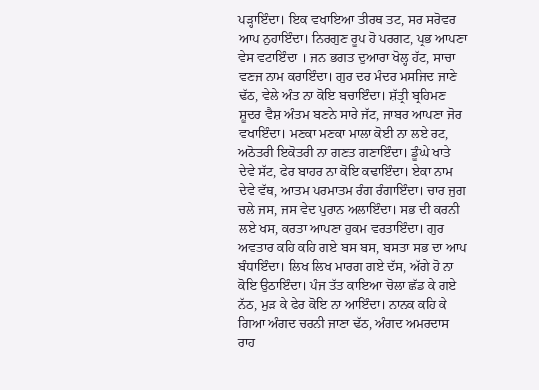ਪੜ੍ਹਾਇੰਦਾ। ਇਕ ਵਖਾਇਆ ਤੀਰਥ ਤਟ, ਸਰ ਸਰੋਵਰ ਆਪ ਨੁਹਾਇੰਦਾ। ਨਿਰਗੁਣ ਰੂਪ ਹੋ ਪਰਗਟ, ਪ੍ਰਭ ਆਪਣਾ ਵੇਸ ਵਟਾਇੰਦਾ । ਜਨ ਭਗਤ ਦੁਆਰਾ ਖੋਲ੍ਹ ਹੱਟ, ਸਾਚਾ ਵਣਜ ਨਾਮ ਕਰਾਇੰਦਾ। ਗੁਰ ਦਰ ਮੰਦਰ ਮਸਜਿਦ ਜਾਣੇ ਢੱਠ, ਵੇਲੇ ਅੰਤ ਨਾ ਕੋਇ ਬਚਾਇੰਦਾ। ਸ਼ੱਤ੍ਰੀ ਬ੍ਰਹਿਮਣ ਸ਼ੂਦਰ ਵੈਸ਼ ਅੰਤਮ ਬਣਨੇ ਸਾਰੇ ਜੱਟ, ਜਾਬਰ ਆਪਣਾ ਜੋਰ ਵਖਾਇੰਦਾ। ਮਣਕਾ ਮਣਕਾ ਮਾਲਾ ਕੋਈ ਨਾ ਲਏ ਰਟ, ਅਠੋਤਰੀ ਇਕੋਤਰੀ ਨਾ ਗਣਤ ਗਣਾਇੰਦਾ। ਡੂੰਘੇ ਖਾਤੇ ਦੇਵੇ ਸੱਟ, ਫੇਰ ਬਾਹਰ ਨਾ ਕੋਇ ਕਢਾਇੰਦਾ। ਏਕਾ ਨਾਮ ਦੇਵੇ ਵੱਥ, ਆਤਮ ਪਰਮਾਤਮ ਰੰਗ ਰੰਗਾਇੰਦਾ। ਚਾਰ ਜੁਗ ਚਲੇ ਜਸ, ਜਸ ਵੇਦ ਪੁਰਾਨ ਅਲਾਇੰਦਾ। ਸਭ ਦੀ ਕਰਨੀ ਲਏ ਖਸ, ਕਰਤਾ ਆਪਣਾ ਹੁਕਮ ਵਰਤਾਇੰਦਾ। ਗੁਰ ਅਵਤਾਰ ਕਹਿ ਕਹਿ ਗਏ ਬਸ ਬਸ, ਬਸਤਾ ਸਭ ਦਾ ਆਪ ਬੰਧਾਇੰਦਾ। ਲਿਖ ਲਿਖ ਮਾਰਗ ਗਏ ਦੱਸ, ਅੱਗੇ ਹੋ ਨਾ ਕੋਇ ਉਠਾਇੰਦਾ। ਪੰਜ ਤੱਤ ਕਾਇਆ ਚੋਲਾ ਛੱਡ ਕੇ ਗਏ ਨੱਠ, ਮੁੜ ਕੇ ਫੇਰ ਕੋਇ ਨਾ ਆਇੰਦਾ। ਨਾਨਕ ਕਹਿ ਕੇ ਗਿਆ ਅੰਗਦ ਚਰਨੀ ਜਾਣਾ ਢੱਠ, ਅੰਗਦ ਅਮਰਦਾਸ ਰਾਹ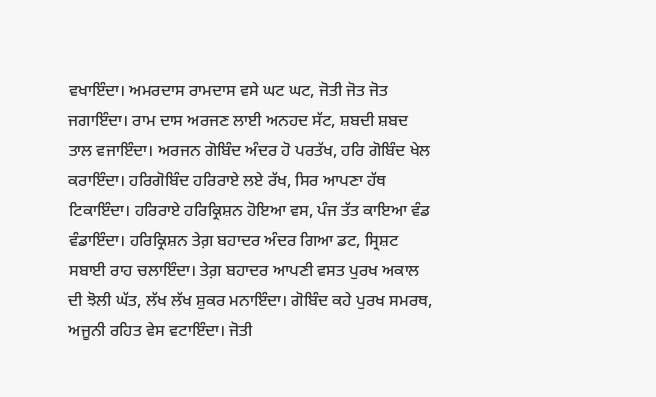ਵਖਾਇੰਦਾ। ਅਮਰਦਾਸ ਰਾਮਦਾਸ ਵਸੇ ਘਟ ਘਟ, ਜੋਤੀ ਜੋਤ ਜੋਤ ਜਗਾਇੰਦਾ। ਰਾਮ ਦਾਸ ਅਰਜਣ ਲਾਈ ਅਨਹਦ ਸੱਟ, ਸ਼ਬਦੀ ਸ਼ਬਦ ਤਾਲ ਵਜਾਇੰਦਾ। ਅਰਜਨ ਗੋਬਿੰਦ ਅੰਦਰ ਹੋ ਪਰਤੱਖ, ਹਰਿ ਗੋਬਿੰਦ ਖੇਲ ਕਰਾਇੰਦਾ। ਹਰਿਗੋਬਿੰਦ ਹਰਿਰਾਏ ਲਏ ਰੱਖ, ਸਿਰ ਆਪਣਾ ਹੱਥ ਟਿਕਾਇੰਦਾ। ਹਰਿਰਾਏ ਹਰਿਕ੍ਰਿਸ਼ਨ ਹੋਇਆ ਵਸ, ਪੰਜ ਤੱਤ ਕਾਇਆ ਵੰਡ ਵੰਡਾਇੰਦਾ। ਹਰਿਕ੍ਰਿਸ਼ਨ ਤੇਗ਼ ਬਹਾਦਰ ਅੰਦਰ ਗਿਆ ਡਟ, ਸ੍ਰਿਸ਼ਟ ਸਬਾਈ ਰਾਹ ਚਲਾਇੰਦਾ। ਤੇਗ਼ ਬਹਾਦਰ ਆਪਣੀ ਵਸਤ ਪੁਰਖ ਅਕਾਲ ਦੀ ਝੋਲੀ ਘੱਤ, ਲੱਖ ਲੱਖ ਸ਼ੁਕਰ ਮਨਾਇੰਦਾ। ਗੋਬਿੰਦ ਕਹੇ ਪੁਰਖ ਸਮਰਥ, ਅਜੂਨੀ ਰਹਿਤ ਵੇਸ ਵਟਾਇੰਦਾ। ਜੋਤੀ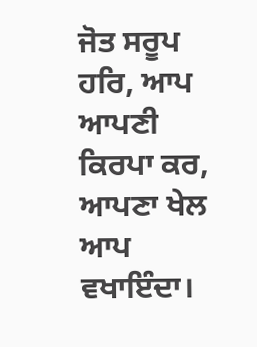ਜੋਤ ਸਰੂਪ ਹਰਿ, ਆਪ ਆਪਣੀ ਕਿਰਪਾ ਕਰ, ਆਪਣਾ ਖੇਲ ਆਪ ਵਖਾਇੰਦਾ।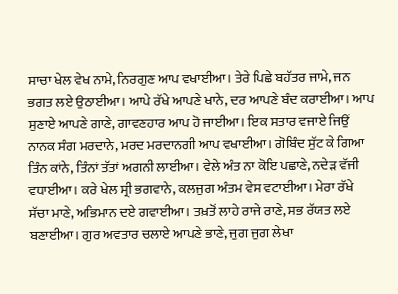ਸਾਚਾ ਖੇਲ ਵੇਖ ਨਾਮੇ, ਨਿਰਗੁਣ ਆਪ ਵਖਾਈਆ। ਤੇਰੇ ਪਿਛੇ ਬਹੱਤਰ ਜਾਮੇ, ਜਨ ਭਗਤ ਲਏ ਉਠਾਈਆ। ਆਪੇ ਰੱਖੇ ਆਪਣੇ ਖਾਨੇ, ਦਰ ਆਪਣੇ ਬੰਦ ਕਰਾਈਆ। ਆਪ ਸੁਣਾਏ ਆਪਣੇ ਗਾਣੇ, ਗਾਵਣਹਾਰ ਆਪ ਹੋ ਜਾਈਆ। ਇਕ ਸਤਾਰ ਵਜਾਏ ਜਿਉਂ ਨਾਨਕ ਸੰਗ ਮਰਦਾਨੇ, ਮਰਦ ਮਰਦਾਨਗੀ ਆਪ ਵਖਾਈਆ। ਗੋਬਿੰਦ ਸੁੱਟ ਕੇ ਗਿਆ ਤਿੰਨ ਕਾਂਨੇ, ਤਿੰਨਾਂ ਤੱਤਾਂ ਅਗਨੀ ਲਾਈਆ। ਵੇਲੇ ਅੰਤ ਨਾ ਕੋਇ ਪਛਾਣੇ, ਨਦੇੜ ਵੱਜੀ ਵਧਾਈਆ। ਕਰੇ ਖੇਲ ਸ੍ਰੀ ਭਗਵਾਨੇ, ਕਲਜੁਗ ਅੰਤਮ ਵੇਸ ਵਟਾਈਆ। ਮੇਰਾ ਰੱਖੇ ਸੱਚਾ ਮਾਣੇ, ਅਭਿਮਾਨ ਦਏ ਗਵਾਈਆ। ਤਖ਼ਤੋਂ ਲਾਹੇ ਰਾਜੇ ਰਾਣੇ, ਸਭ ਰੱਯਤ ਲਏ ਬਣਾਈਆ। ਗੁਰ ਅਵਤਾਰ ਚਲਾਏ ਆਪਣੇ ਭਾਣੇ, ਜੁਗ ਜੁਗ ਲੇਖਾ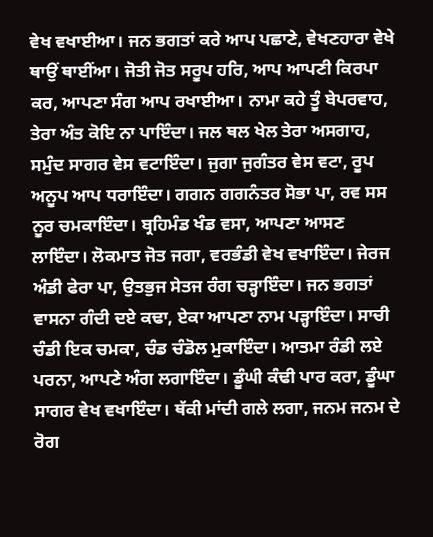ਵੇਖ ਵਖਾਈਆ। ਜਨ ਭਗਤਾਂ ਕਰੇ ਆਪ ਪਛਾਣੇ, ਵੇਖਣਹਾਰਾ ਵੇਖੇ ਥਾਉਂ ਥਾਈਂਆ। ਜੋਤੀ ਜੋਤ ਸਰੂਪ ਹਰਿ, ਆਪ ਆਪਣੀ ਕਿਰਪਾ ਕਰ, ਆਪਣਾ ਸੰਗ ਆਪ ਰਖਾਈਆ। ਨਾਮਾ ਕਹੇ ਤੂੰ ਬੇਪਰਵਾਹ, ਤੇਰਾ ਅੰਤ ਕੋਇ ਨਾ ਪਾਇੰਦਾ। ਜਲ ਥਲ ਖੇਲ ਤੇਰਾ ਅਸਗਾਹ, ਸਮੁੰਦ ਸਾਗਰ ਵੇਸ ਵਟਾਇੰਦਾ। ਜੁਗਾ ਜੁਗੰਤਰ ਵੇਸ ਵਟਾ, ਰੂਪ ਅਨੂਪ ਆਪ ਧਰਾਇੰਦਾ। ਗਗਨ ਗਗਨੰਤਰ ਸੋਭਾ ਪਾ, ਰਵ ਸਸ ਨੂਰ ਚਮਕਾਇੰਦਾ। ਬ੍ਰਹਿਮੰਡ ਖੰਡ ਵਸਾ, ਆਪਣਾ ਆਸਣ ਲਾਇੰਦਾ। ਲੋਕਮਾਤ ਜੋਤ ਜਗਾ, ਵਰਭੰਡੀ ਵੇਖ ਵਖਾਇੰਦਾ। ਜੇਰਜ ਅੰਡੀ ਫੇਰਾ ਪਾ, ਉਤਭੁਜ ਸੇਤਜ ਰੰਗ ਚੜ੍ਹਾਇੰਦਾ। ਜਨ ਭਗਤਾਂ ਵਾਸਨਾ ਗੰਦੀ ਦਏ ਕਢਾ, ਏਕਾ ਆਪਣਾ ਨਾਮ ਪੜ੍ਹਾਇੰਦਾ। ਸਾਚੀ ਚੰਡੀ ਇਕ ਚਮਕਾ, ਚੰਡ ਚੰਡੋਲ ਮੁਕਾਇੰਦਾ। ਆਤਮਾ ਰੰਡੀ ਲਏ ਪਰਨਾ, ਆਪਣੇ ਅੰਗ ਲਗਾਇੰਦਾ। ਡੂੰਘੀ ਕੰਢੀ ਪਾਰ ਕਰਾ, ਡੂੰਘਾ ਸਾਗਰ ਵੇਖ ਵਖਾਇੰਦਾ। ਥੱਕੀ ਮਾਂਦੀ ਗਲੇ ਲਗਾ, ਜਨਮ ਜਨਮ ਦੇ ਰੋਗ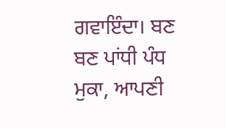ਗਵਾਇੰਦਾ। ਬਣ ਬਣ ਪਾਂਧੀ ਪੰਧ ਮੁਕਾ, ਆਪਣੀ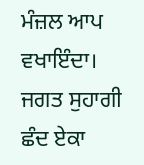ਮੰਜ਼ਲ ਆਪ ਵਖਾਇੰਦਾ। ਜਗਤ ਸੁਹਾਗੀ ਛੰਦ ਏਕਾ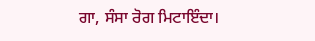ਗਾ, ਸੰਸਾ ਰੋਗ ਮਿਟਾਇੰਦਾ।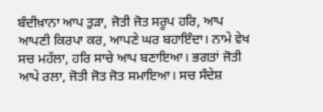ਬੰਦੀਖ਼ਾਨਾ ਆਪ ਤੁੜਾ, ਜੋਤੀ ਜੋਤ ਸਰੂਪ ਹਰਿ, ਆਪ ਆਪਣੀ ਕਿਰਪਾ ਕਰ, ਆਪਣੇ ਘਰ ਬਹਾਇੰਦਾ। ਨਾਮੇ ਵੇਖ ਸਚ ਮਹੱਲਾ, ਹਰਿ ਸਾਚੇ ਆਪ ਬਣਾਇਆ। ਭਗਤਾਂ ਜੋਤੀ ਆਪੇ ਰਲਾ, ਜੋਤੀ ਜੋਤ ਜੋਤ ਸਮਾਇਆ। ਸਚ ਸੰਦੇਸ਼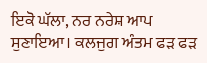ਇਕੋ ਘੱਲਾ, ਨਰ ਨਰੇਸ਼ ਆਪ ਸੁਣਾਇਆ। ਕਲਜੁਗ ਅੰਤਮ ਫੜ ਫੜ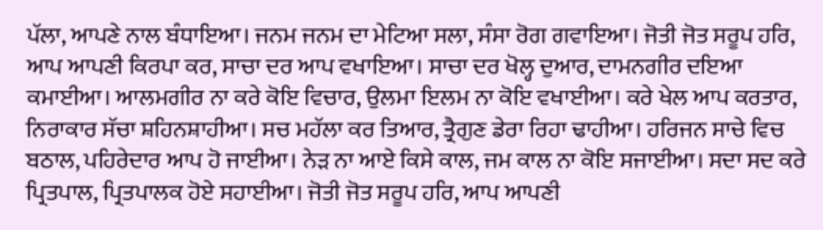ਪੱਲਾ, ਆਪਣੇ ਨਾਲ ਬੰਧਾਇਆ। ਜਨਮ ਜਨਮ ਦਾ ਮੇਟਿਆ ਸਲਾ, ਸੰਸਾ ਰੋਗ ਗਵਾਇਆ। ਜੋਤੀ ਜੋਤ ਸਰੂਪ ਹਰਿ, ਆਪ ਆਪਣੀ ਕਿਰਪਾ ਕਰ, ਸਾਚਾ ਦਰ ਆਪ ਵਖਾਇਆ। ਸਾਚਾ ਦਰ ਖੋਲ੍ਹ ਦੁਆਰ, ਦਾਮਨਗੀਰ ਦਇਆ ਕਮਾਈਆ। ਆਲਮਗੀਰ ਨਾ ਕਰੇ ਕੋਇ ਵਿਚਾਰ, ਉਲਮਾ ਇਲਮ ਨਾ ਕੋਇ ਵਖਾਈਆ। ਕਰੇ ਖੇਲ ਆਪ ਕਰਤਾਰ, ਨਿਰਾਕਾਰ ਸੱਚਾ ਸ਼ਹਿਨਸ਼ਾਹੀਆ। ਸਚ ਮਹੱਲਾ ਕਰ ਤਿਆਰ, ਤ੍ਰੈਗੁਣ ਡੇਰਾ ਰਿਹਾ ਢਾਹੀਆ। ਹਰਿਜਨ ਸਾਚੇ ਵਿਚ ਬਠਾਲ, ਪਹਿਰੇਦਾਰ ਆਪ ਹੋ ਜਾਈਆ। ਨੇੜ ਨਾ ਆਏ ਕਿਸੇ ਕਾਲ, ਜਮ ਕਾਲ ਨਾ ਕੋਇ ਸਜਾਈਆ। ਸਦਾ ਸਦ ਕਰੇ ਪ੍ਰਿਤਪਾਲ, ਪ੍ਰਿਤਪਾਲਕ ਹੋਏ ਸਹਾਈਆ। ਜੋਤੀ ਜੋਤ ਸਰੂਪ ਹਰਿ, ਆਪ ਆਪਣੀ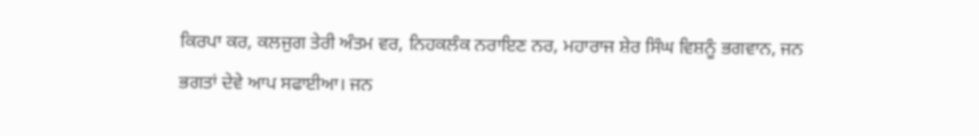ਕਿਰਪਾ ਕਰ, ਕਲਜੁਗ ਤੇਰੀ ਅੰਤਮ ਵਰ, ਨਿਹਕਲੰਕ ਨਰਾਇਣ ਨਰ, ਮਹਾਰਾਜ ਸ਼ੇਰ ਸਿੰਘ ਵਿਸ਼ਨੂੰ ਭਗਵਾਨ, ਜਨ ਭਗਤਾਂ ਦੇਵੇ ਆਪ ਸਫਾਈਆ। ਜਨ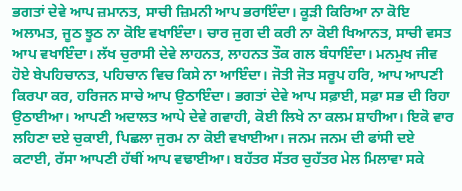ਭਗਤਾਂ ਦੇਵੇ ਆਪ ਜ਼ਮਾਨਤ, ਸਾਚੀ ਜ਼ਿਮਨੀ ਆਪ ਭਰਾਇੰਦਾ। ਕੂੜੀ ਕਿਰਿਆ ਨਾ ਕੋਇ ਅਲਾਮਤ, ਜੂਠ ਝੂਠ ਨਾ ਕੋਇ ਵਖਾਇੰਦਾ। ਚਾਰ ਜੁਗ ਦੀ ਕਰੀ ਨਾ ਕੋਈ ਖਿਆਨਤ, ਸਾਚੀ ਵਸਤ ਆਪ ਵਖਾਇੰਦਾ। ਲੱਖ ਚੁਰਾਸੀ ਦੇਵੇ ਲਾਹਨਤ, ਲਾਹਨਤ ਤੌਕ ਗਲ ਬੰਧਾਇੰਦਾ। ਮਨਮੁਖ ਜੀਵ ਹੋਏ ਬੇਪਹਿਚਾਨਤ, ਪਹਿਚਾਨ ਵਿਚ ਕਿਸੇ ਨਾ ਆਇੰਦਾ। ਜੋਤੀ ਜੋਤ ਸਰੂਪ ਹਰਿ, ਆਪ ਆਪਣੀ ਕਿਰਪਾ ਕਰ, ਹਰਿਜਨ ਸਾਚੇ ਆਪ ਉਠਾਇੰਦਾ। ਭਗਤਾਂ ਦੇਵੇ ਆਪ ਸਫ਼ਾਈ, ਸਫ਼ਾ ਸਭ ਦੀ ਰਿਹਾ ਉਠਾਈਆ। ਆਪਣੀ ਅਦਾਲਤ ਆਪੇ ਦੇਵੇ ਗਵਾਹੀ, ਕੋਈ ਲਿਖੇ ਨਾ ਕਲਮ ਸ਼ਾਹੀਆ। ਇਕੋ ਵਾਰ ਲਹਿਣਾ ਦਏ ਚੁਕਾਈ, ਪਿਛਲਾ ਜੁਰਮ ਨਾ ਕੋਈ ਵਖਾਈਆ। ਜਨਮ ਜਨਮ ਦੀ ਫਾਂਸੀ ਦਏ ਕਟਾਈ, ਰੱਸਾ ਆਪਣੀ ਹੱਥੀਂ ਆਪ ਵਢਾਈਆ। ਬਹੱਤਰ ਸੱਤਰ ਚੁਹੱਤਰ ਮੇਲ ਮਿਲਾਵਾ ਸਕੇ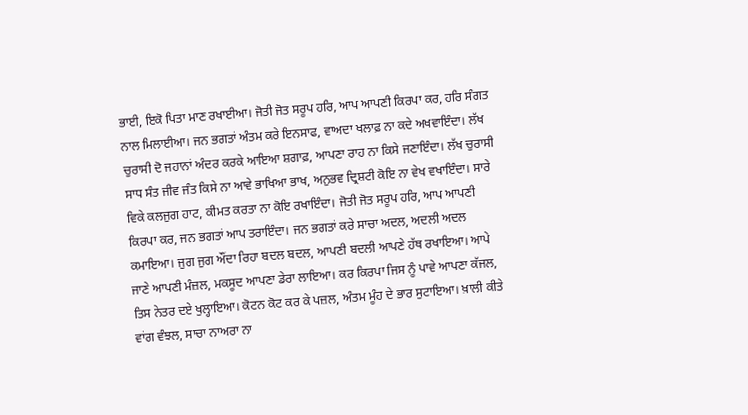ਭਾਈ, ਇਕੋ ਪਿਤਾ ਮਾਣ ਰਖਾਈਆ। ਜੋਤੀ ਜੋਤ ਸਰੂਪ ਹਰਿ, ਆਪ ਆਪਣੀ ਕਿਰਪਾ ਕਰ, ਹਰਿ ਸੰਗਤ ਨਾਲ ਮਿਲਾਈਆ। ਜਨ ਭਗਤਾਂ ਅੰਤਮ ਕਰੇ ਇਨਸਾਫ, ਵਾਅਦਾ ਖਲਾਫ਼ ਨਾ ਕਦੇ ਅਖਵਾਇੰਦਾ। ਲੱਖ ਚੁਰਾਸੀ ਦੋ ਜਹਾਨਾਂ ਅੰਦਰ ਕਰਕੇ ਆਇਆ ਸ਼ਗਾਫ਼, ਆਪਣਾ ਰਾਹ ਨਾ ਕਿਸੇ ਜਣਾਇੰਦਾ। ਲੱਖ ਚੁਰਾਸੀ ਸਾਧ ਸੰਤ ਜੀਵ ਜੰਤ ਕਿਸੇ ਨਾ ਆਵੇ ਭਾਖਿਆ ਭਾਖ, ਅਨੁਭਵ ਦ੍ਰਿਸ਼ਟੀ ਕੋਇ ਨਾ ਵੇਖ ਵਖਾਇੰਦਾ। ਸਾਰੇ ਵਿਕੇ ਕਲਜੁਗ ਹਾਟ, ਕੀਮਤ ਕਰਤਾ ਨਾ ਕੋਇ ਰਖਾਇੰਦਾ। ਜੋਤੀ ਜੋਤ ਸਰੂਪ ਹਰਿ, ਆਪ ਆਪਣੀ ਕਿਰਪਾ ਕਰ, ਜਨ ਭਗਤਾਂ ਆਪ ਤਰਾਇੰਦਾ। ਜਨ ਭਗਤਾਂ ਕਰੇ ਸਾਚਾ ਅਦਲ, ਅਦਲੀ ਅਦਲ ਕਮਾਇਆ। ਜੁਗ ਜੁਗ ਔਂਦਾ ਰਿਹਾ ਬਦਲ ਬਦਲ, ਆਪਣੀ ਬਦਲੀ ਆਪਣੇ ਹੱਥ ਰਖਾਇਆ। ਆਪੇ ਜਾਣੇ ਆਪਣੀ ਮੰਜ਼ਲ, ਮਕਸੂਦ ਆਪਣਾ ਡੇਰਾ ਲਾਇਆ। ਕਰ ਕਿਰਪਾ ਜਿਸ ਨੂੰ ਪਾਵੇ ਆਪਣਾ ਕੱਜਲ, ਤਿਸ ਨੇਤਰ ਦਏ ਖੁਲ੍ਹਾਇਆ। ਕੋਟਨ ਕੋਟ ਕਰ ਕੇ ਪਜ਼ਲ, ਅੰਤਮ ਮੂੰਹ ਦੇ ਭਾਰ ਸੁਟਾਇਆ। ਖ਼ਾਲੀ ਕੀਤੇ ਵਾਂਗ ਵੰਝਲ, ਸਾਚਾ ਨਾਅਰਾ ਨਾ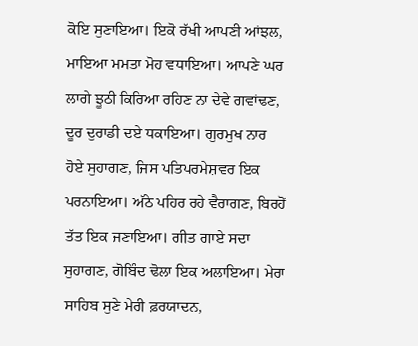ਕੋਇ ਸੁਣਾਇਆ। ਇਕੋ ਰੱਖੀ ਆਪਣੀ ਆਂਝਲ, ਮਾਇਆ ਮਮਤਾ ਮੋਹ ਵਧਾਇਆ। ਆਪਣੇ ਘਰ ਲਾਗੇ ਝੂਠੀ ਕਿਰਿਆ ਰਹਿਣ ਨਾ ਦੇਵੇ ਗਵਾਂਢਣ, ਦੂਰ ਦੁਰਾਡੀ ਦਏ ਧਕਾਇਆ। ਗੁਰਮੁਖ ਨਾਰ ਹੋਏ ਸੁਹਾਗਣ, ਜਿਸ ਪਤਿਪਰਮੇਸ਼ਵਰ ਇਕ ਪਰਨਾਇਆ। ਅੱਠੇ ਪਹਿਰ ਰਹੇ ਵੈਰਾਗਣ, ਬਿਰਹੋਂ ਤੱਤ ਇਕ ਜਣਾਇਆ। ਗੀਤ ਗਾਏ ਸਦਾ ਸੁਹਾਗਣ, ਗੋਬਿੰਦ ਢੋਲਾ ਇਕ ਅਲਾਇਆ। ਮੇਰਾ ਸਾਹਿਬ ਸੁਣੇ ਮੇਰੀ ਫ਼ਰਯਾਦਨ,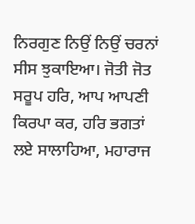ਨਿਰਗੁਣ ਨਿਉਂ ਨਿਉਂ ਚਰਨਾਂ ਸੀਸ ਝੁਕਾਇਆ। ਜੋਤੀ ਜੋਤ ਸਰੂਪ ਹਰਿ, ਆਪ ਆਪਣੀ ਕਿਰਪਾ ਕਰ, ਹਰਿ ਭਗਤਾਂ ਲਏ ਸਾਲਾਹਿਆ, ਮਹਾਰਾਜ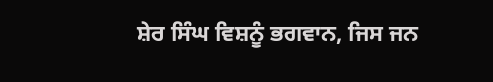ਸ਼ੇਰ ਸਿੰਘ ਵਿਸ਼ਨੂੰ ਭਗਵਾਨ, ਜਿਸ ਜਨ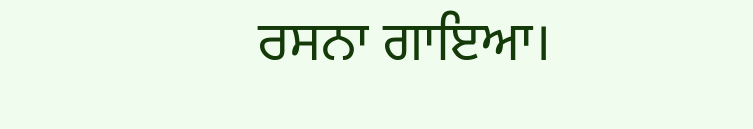ਰਸਨਾ ਗਾਇਆ।